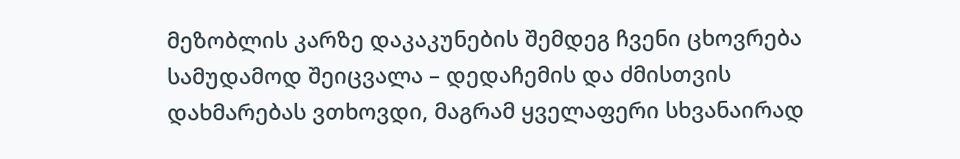მეზობლის კარზე დაკაკუნების შემდეგ ჩვენი ცხოვრება სამუდამოდ შეიცვალა – დედაჩემის და ძმისთვის დახმარებას ვთხოვდი, მაგრამ ყველაფერი სხვანაირად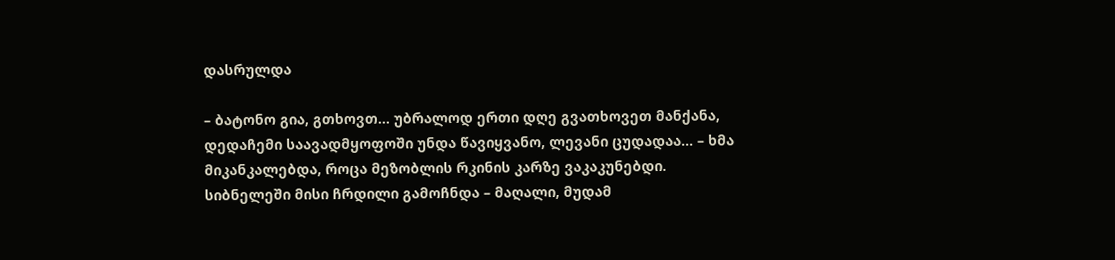დასრულდა

– ბატონო გია, გთხოვთ… უბრალოდ ერთი დღე გვათხოვეთ მანქანა, დედაჩემი საავადმყოფოში უნდა წავიყვანო, ლევანი ცუდადაა… – ხმა მიკანკალებდა, როცა მეზობლის რკინის კარზე ვაკაკუნებდი. სიბნელეში მისი ჩრდილი გამოჩნდა – მაღალი, მუდამ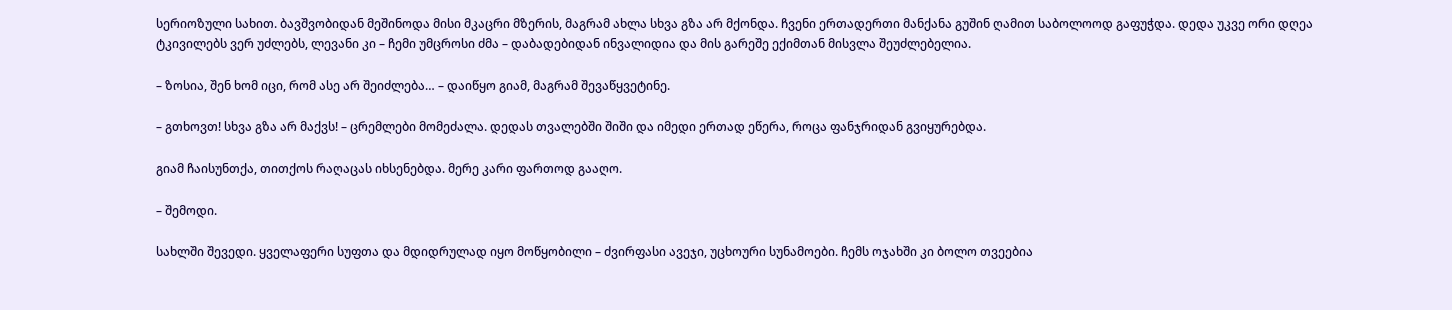სერიოზული სახით. ბავშვობიდან მეშინოდა მისი მკაცრი მზერის, მაგრამ ახლა სხვა გზა არ მქონდა. ჩვენი ერთადერთი მანქანა გუშინ ღამით საბოლოოდ გაფუჭდა. დედა უკვე ორი დღეა ტკივილებს ვერ უძლებს, ლევანი კი – ჩემი უმცროსი ძმა – დაბადებიდან ინვალიდია და მის გარეშე ექიმთან მისვლა შეუძლებელია.

– ზოსია, შენ ხომ იცი, რომ ასე არ შეიძლება… – დაიწყო გიამ, მაგრამ შევაწყვეტინე.

– გთხოვთ! სხვა გზა არ მაქვს! – ცრემლები მომეძალა. დედას თვალებში შიში და იმედი ერთად ეწერა, როცა ფანჯრიდან გვიყურებდა.

გიამ ჩაისუნთქა, თითქოს რაღაცას იხსენებდა. მერე კარი ფართოდ გააღო.

– შემოდი.

სახლში შევედი. ყველაფერი სუფთა და მდიდრულად იყო მოწყობილი – ძვირფასი ავეჯი, უცხოური სუნამოები. ჩემს ოჯახში კი ბოლო თვეებია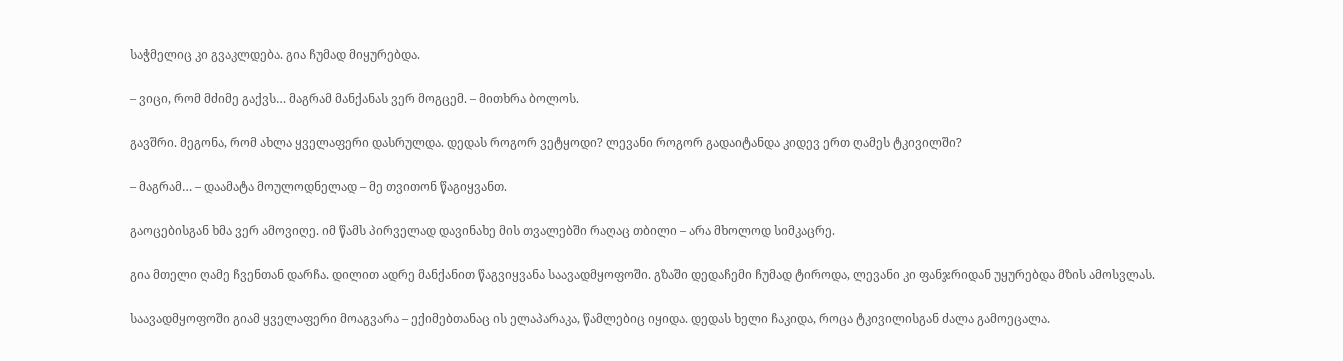საჭმელიც კი გვაკლდება. გია ჩუმად მიყურებდა.

– ვიცი, რომ მძიმე გაქვს… მაგრამ მანქანას ვერ მოგცემ. – მითხრა ბოლოს.

გავშრი. მეგონა, რომ ახლა ყველაფერი დასრულდა. დედას როგორ ვეტყოდი? ლევანი როგორ გადაიტანდა კიდევ ერთ ღამეს ტკივილში?

– მაგრამ… – დაამატა მოულოდნელად – მე თვითონ წაგიყვანთ.

გაოცებისგან ხმა ვერ ამოვიღე. იმ წამს პირველად დავინახე მის თვალებში რაღაც თბილი – არა მხოლოდ სიმკაცრე.

გია მთელი ღამე ჩვენთან დარჩა. დილით ადრე მანქანით წაგვიყვანა საავადმყოფოში. გზაში დედაჩემი ჩუმად ტიროდა, ლევანი კი ფანჯრიდან უყურებდა მზის ამოსვლას.

საავადმყოფოში გიამ ყველაფერი მოაგვარა – ექიმებთანაც ის ელაპარაკა, წამლებიც იყიდა. დედას ხელი ჩაკიდა, როცა ტკივილისგან ძალა გამოეცალა.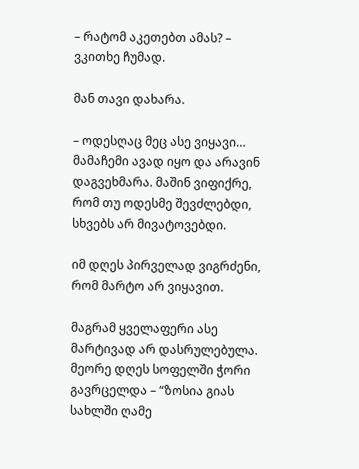– რატომ აკეთებთ ამას? – ვკითხე ჩუმად.

მან თავი დახარა.

– ოდესღაც მეც ასე ვიყავი… მამაჩემი ავად იყო და არავინ დაგვეხმარა. მაშინ ვიფიქრე, რომ თუ ოდესმე შევძლებდი, სხვებს არ მივატოვებდი.

იმ დღეს პირველად ვიგრძენი, რომ მარტო არ ვიყავით.

მაგრამ ყველაფერი ასე მარტივად არ დასრულებულა. მეორე დღეს სოფელში ჭორი გავრცელდა – “ზოსია გიას სახლში ღამე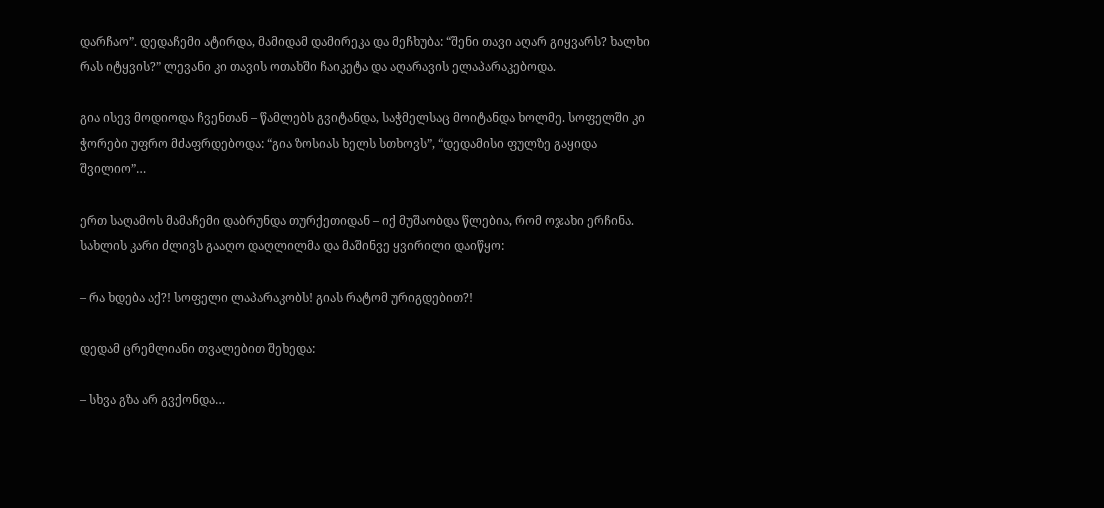დარჩაო”. დედაჩემი ატირდა, მამიდამ დამირეკა და მეჩხუბა: “შენი თავი აღარ გიყვარს? ხალხი რას იტყვის?” ლევანი კი თავის ოთახში ჩაიკეტა და აღარავის ელაპარაკებოდა.

გია ისევ მოდიოდა ჩვენთან – წამლებს გვიტანდა, საჭმელსაც მოიტანდა ხოლმე. სოფელში კი ჭორები უფრო მძაფრდებოდა: “გია ზოსიას ხელს სთხოვს”, “დედამისი ფულზე გაყიდა შვილიო”…

ერთ საღამოს მამაჩემი დაბრუნდა თურქეთიდან – იქ მუშაობდა წლებია, რომ ოჯახი ერჩინა. სახლის კარი ძლივს გააღო დაღლილმა და მაშინვე ყვირილი დაიწყო:

– რა ხდება აქ?! სოფელი ლაპარაკობს! გიას რატომ ურიგდებით?!

დედამ ცრემლიანი თვალებით შეხედა:

– სხვა გზა არ გვქონდა…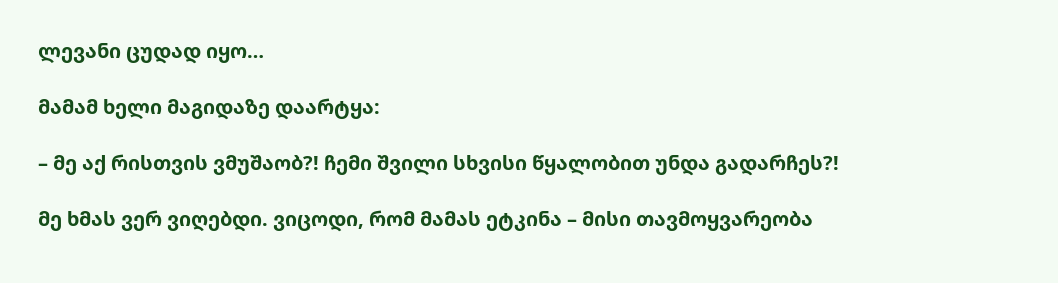ლევანი ცუდად იყო…

მამამ ხელი მაგიდაზე დაარტყა:

– მე აქ რისთვის ვმუშაობ?! ჩემი შვილი სხვისი წყალობით უნდა გადარჩეს?!

მე ხმას ვერ ვიღებდი. ვიცოდი, რომ მამას ეტკინა – მისი თავმოყვარეობა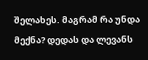შელახეს. მაგრამ რა უნდა მექნა? დედას და ლევანს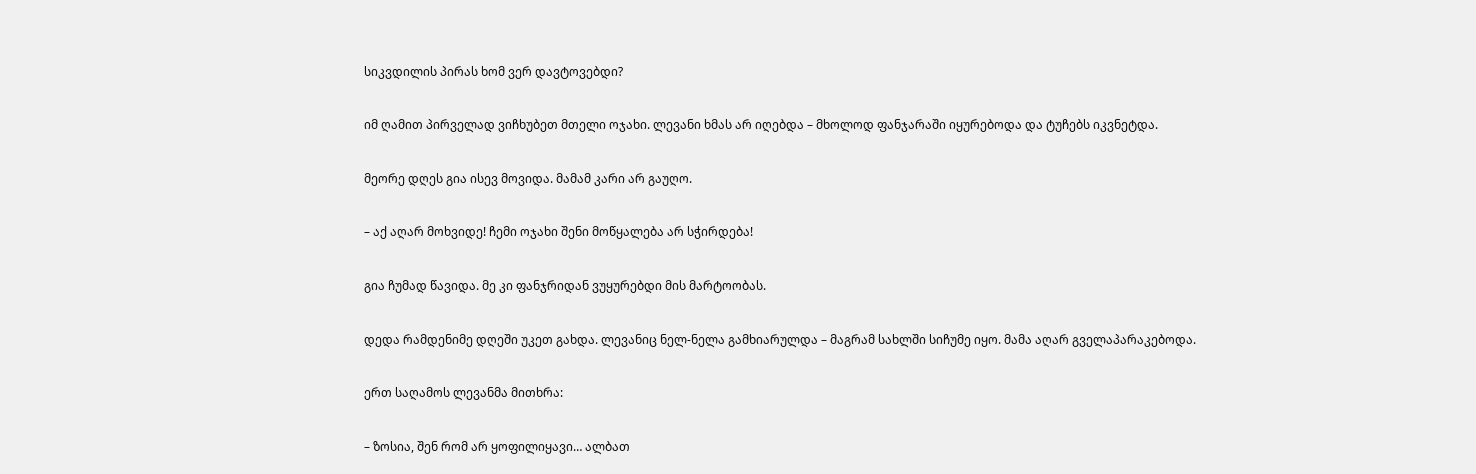სიკვდილის პირას ხომ ვერ დავტოვებდი?

იმ ღამით პირველად ვიჩხუბეთ მთელი ოჯახი. ლევანი ხმას არ იღებდა – მხოლოდ ფანჯარაში იყურებოდა და ტუჩებს იკვნეტდა.

მეორე დღეს გია ისევ მოვიდა. მამამ კარი არ გაუღო.

– აქ აღარ მოხვიდე! ჩემი ოჯახი შენი მოწყალება არ სჭირდება!

გია ჩუმად წავიდა. მე კი ფანჯრიდან ვუყურებდი მის მარტოობას.

დედა რამდენიმე დღეში უკეთ გახდა. ლევანიც ნელ-ნელა გამხიარულდა – მაგრამ სახლში სიჩუმე იყო. მამა აღარ გველაპარაკებოდა.

ერთ საღამოს ლევანმა მითხრა:

– ზოსია, შენ რომ არ ყოფილიყავი… ალბათ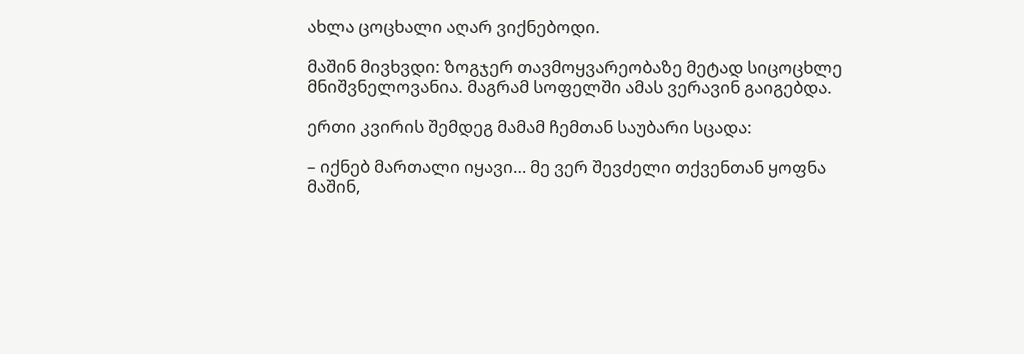ახლა ცოცხალი აღარ ვიქნებოდი.

მაშინ მივხვდი: ზოგჯერ თავმოყვარეობაზე მეტად სიცოცხლე მნიშვნელოვანია. მაგრამ სოფელში ამას ვერავინ გაიგებდა.

ერთი კვირის შემდეგ მამამ ჩემთან საუბარი სცადა:

– იქნებ მართალი იყავი… მე ვერ შევძელი თქვენთან ყოფნა მაშინ,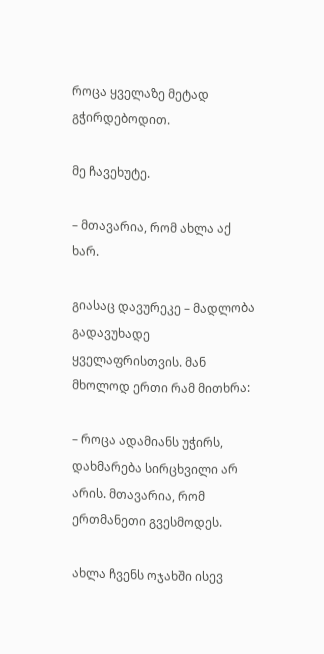როცა ყველაზე მეტად გჭირდებოდით.

მე ჩავეხუტე.

– მთავარია, რომ ახლა აქ ხარ.

გიასაც დავურეკე – მადლობა გადავუხადე ყველაფრისთვის. მან მხოლოდ ერთი რამ მითხრა:

– როცა ადამიანს უჭირს, დახმარება სირცხვილი არ არის. მთავარია, რომ ერთმანეთი გვესმოდეს.

ახლა ჩვენს ოჯახში ისევ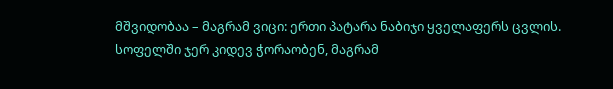მშვიდობაა – მაგრამ ვიცი: ერთი პატარა ნაბიჯი ყველაფერს ცვლის. სოფელში ჯერ კიდევ ჭორაობენ, მაგრამ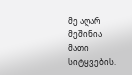მე აღარ მეშინია მათი სიტყვების.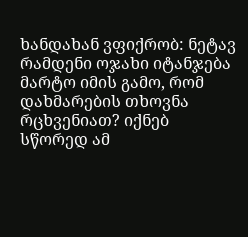ხანდახან ვფიქრობ: ნეტავ რამდენი ოჯახი იტანჯება მარტო იმის გამო, რომ დახმარების თხოვნა რცხვენიათ? იქნებ სწორედ ამ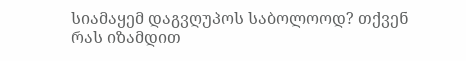სიამაყემ დაგვღუპოს საბოლოოდ? თქვენ რას იზამდით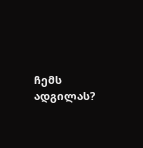ჩემს ადგილას?